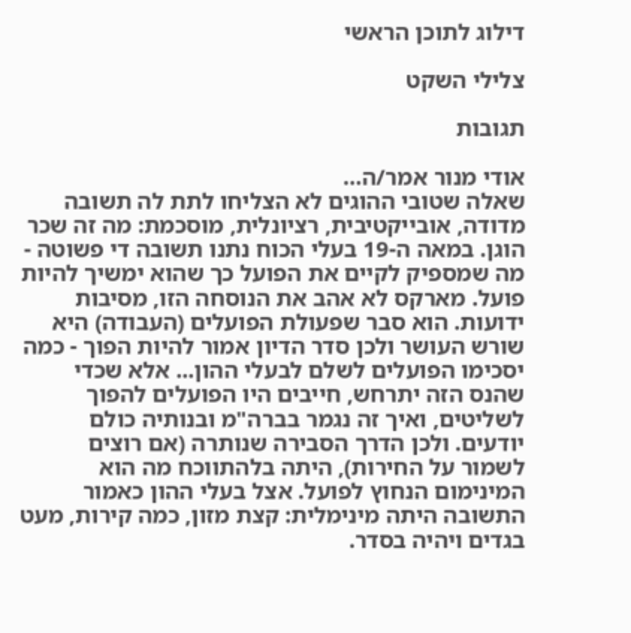דילוג לתוכן הראשי

צלילי השקט

תגובות

אודי מנור אמר/ה…
שאלה שטובי ההוגים לא הצליחו לתת לה תשובה מדודה, אובייקטיבית, רציונלית, מוסכמת: מה זה שכר הוגן. במאה ה-19 בעלי הכוח נתנו תשובה די פשוטה - מה שמספיק לקיים את הפועל כך שהוא ימשיך להיות פועל. מארקס לא אהב את הנוסחה הזו, מסיבות ידועות. הוא סבר שפעולת הפועלים (העבודה) היא שורש העושר ולכן סדר הדיון אמור להיות הפוך - כמה יסכימו הפועלים לשלם לבעלי ההון... אלא שכדי שהנס הזה יתרחש, חייבים היו הפועלים להפוך לשליטים, ואיך זה נגמר בברה"מ ובנותיה כולם יודעים. ולכן הדרך הסבירה שנותרה (אם רוצים לשמור על החירות), היתה בלהתווכח מה הוא המינימום הנחוץ לפועל. אצל בעלי ההון כאמור התשובה היתה מינימלית: קצת מזון, כמה קירות, מעט בגדים ויהיה בסדר.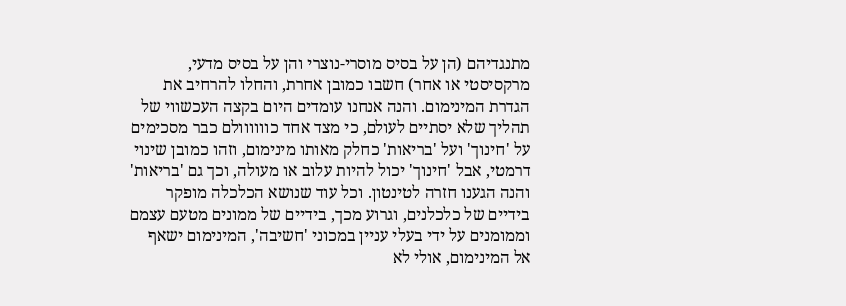מתנגדיהם (הן על בסיס מוסרי-נוצרי והן על בסיס מדעי, מרקסיסטי או אחר) חשבו כמובן אחרת, והחלו להרחיב את הגדרת המינימום. והנה אנחנו עומדים היום בקצה העכשווי של תהליך שלא יסתיים לעולם, כי מצד אחד כוווווולם כבר מסכימים על 'חינוך' ועל 'בריאות' כחלק מאותו מינימום, וזהו כמובן שינוי דרמטי, אבל 'חינוך' יכול להיות עלוב או מעולה, וכך גם 'בריאות' והנה הגענו חזרה לטינטון. וכל עוד שנושא הכלכלה מופקר בידיים של כלכלנים, וגרוע מכך, בידיים של ממונים מטעם עצמם וממומנים על ידי בעלי עניין במכוני 'חשיבה', המינימום ישאף אל המינימום, אולי לא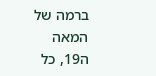ברמה של המאה ה19, כל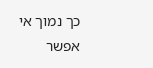כך נמוך אי אפשר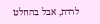לרדת, אבל בהחלט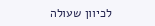לכיוון שעולה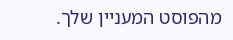מהפוסט המעניין שלך.